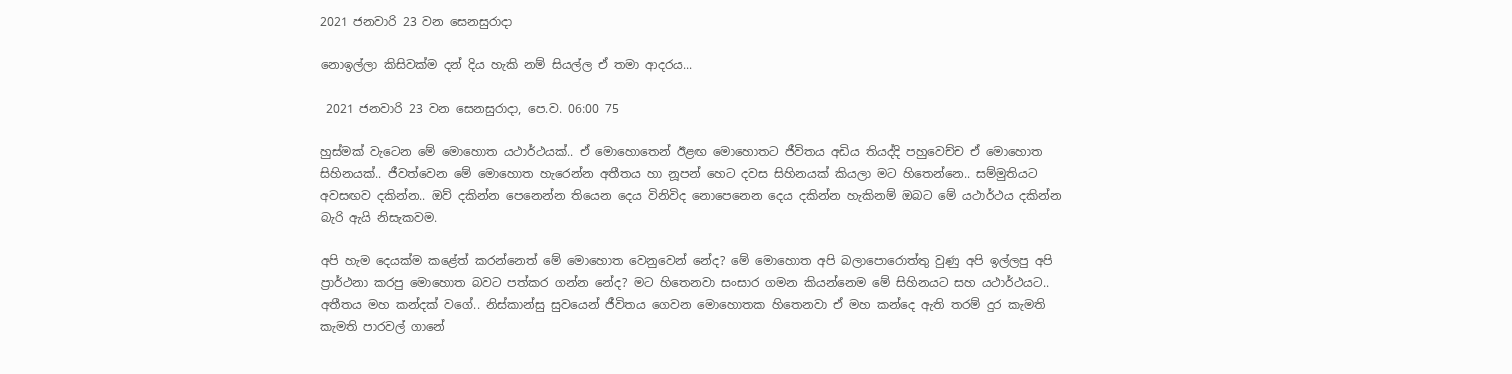2021 ජනවාරි 23 වන සෙනසුරාදා

නොඉල්ලා කිසිවක්ම දන් දිය හැකි නම් සියල්ල ඒ තමා ආදරය...

 2021 ජනවාරි 23 වන සෙනසුරාදා, පෙ.ව. 06:00 75

හුස්මක් වැටෙන මේ මොහොත යථාර්ථයක්.. ඒ මොහොතෙන් ඊළඟ මොහොතට ජීවිතය අඩිය තියද්දි පහුවෙච්ච ඒ මොහොත සිහිනයක්.. ජීවත්වෙන මේ මොහොත හැරෙන්න අතීතය හා නූපන් හෙට දවස සිහිනයක් කියලා මට හිතෙන්නෙ.. සම්මුතියට අවසඟව දකින්න.. ඔව් දකින්න පෙනෙන්න තියෙන දෙය විනිවිද නොපෙනෙන දෙය දකින්න හැකිනම් ඔබට මේ යථාර්ථය දකින්න බැරි ඇයි නිසැකවම.

අපි හැම දෙයක්ම කළේත් කරන්නෙත් මේ මොහොත වෙනුවෙන් නේද? මේ මොහොත අපි බලාපොරොත්තු වුණු අපි ඉල්ලපු අපි ප්‍රාර්ථනා කරපු මොහොත බවට පත්කර ගන්න නේද? මට හිතෙනවා සංසාර ගමන කියන්නෙම මේ සිහිනයට සහ යථාර්ථයට.. අතීතය මහ කන්දක් වගේ.. නිස්කාන්සු සුවයෙන් ජීවිතය ගෙවන මොහොතක හිතෙනවා ඒ මහ කන්දෙ ඇති තරම් දුර කැමති කැමති පාරවල් ගානේ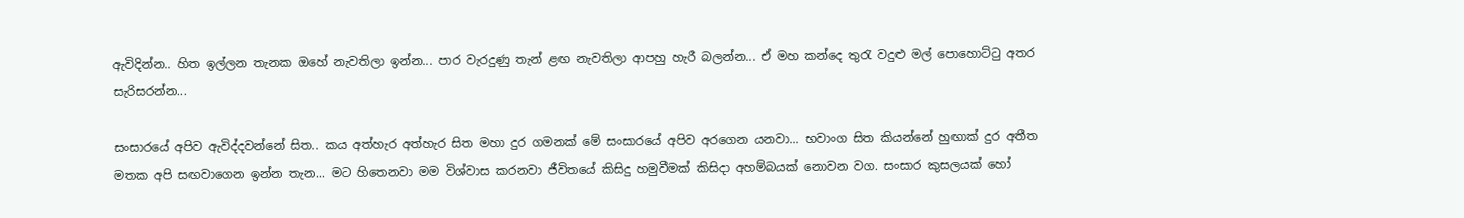ඇවිදින්න.. හිත ඉල්ලන තැනක ඔහේ නැවතිලා ඉන්න... පාර වැරදුණු තැන් ළඟ නැවතිලා ආපහු හැරී බලන්න... ඒ මහ කන්දෙ තුරැ වදුළු මල් පොහොට්ටු අතර සැරිසරන්න...

සංසාරයේ අපිව ඇවිද්දවන්නේ සිත.. කය අත්හැර අත්හැර සිත මහා දුර ගමනක් මේ සංසාරයේ අපිව අරගෙන යනවා... භවාංග සිත කියන්නේ හුඟාක් දුර අතීත මතක අපි සඟවාගෙන ඉන්න තැන... මට හිතෙනවා මම විශ්වාස කරනවා ජීවිතයේ කිසිදු හමුවීමක් කිසිදා අහම්බයක් නොවන වග. සංසාර කුසලයක් හෝ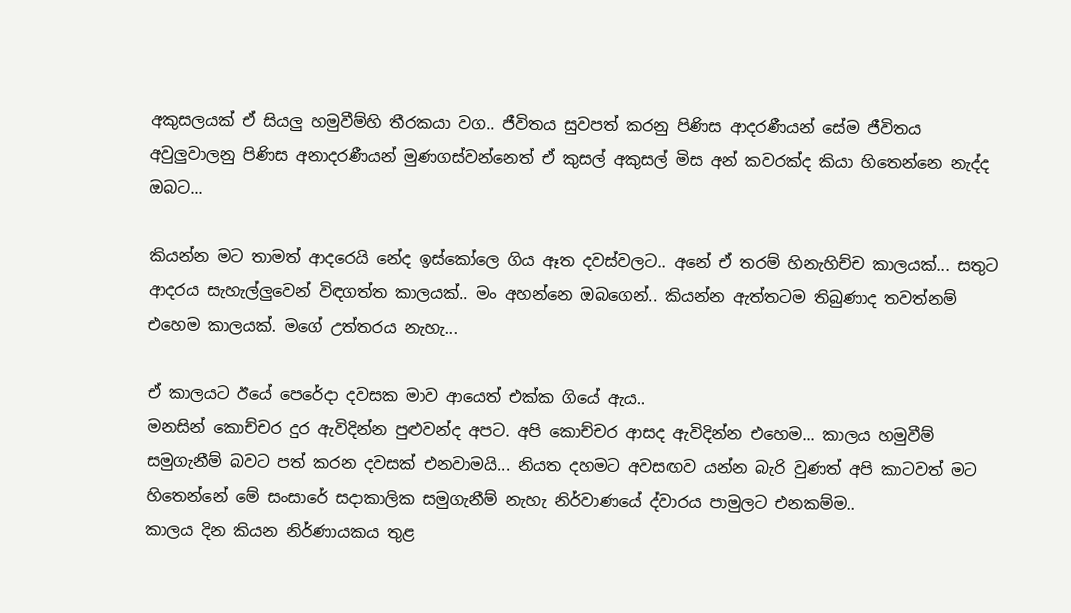අකුසලයක් ඒ සියලු හමුවීම්හි තීරකයා වග.. ජීවිතය සුවපත් කරනු පිණිස ආදරණීයන් සේම ජීවිතය අවුලුවාලනු පිණිස අනාදරණීයන් මුණගස්වන්නෙත් ඒ කුසල් අකුසල් මිස අන් කවරක්ද කියා හිතෙන්නෙ නැද්ද ඔබට...

කියන්න මට තාමත් ආදරෙයි නේද ඉස්කෝලෙ ගිය ඈත දවස්වලට.. අනේ ඒ තරම් හිනැහිච්ච කාලයක්... සතුට ආදරය සැහැල්ලුවෙන් විඳගත්ත කාලයක්.. මං අහන්නෙ ඔබගෙන්.. කියන්න ඇත්තටම තිබුණාද තවත්නම් එහෙම කාලයක්. මගේ උත්තරය නැහැ...

ඒ කාලයට ඊයේ පෙරේදා දවසක මාව ආයෙත් එක්ක ගියේ ඇය..
මනසින් කොච්චර දුර ඇවිදින්න පුළුවන්ද අපට. අපි කොච්චර ආසද ඇවිදින්න එහෙම... කාලය හමුවීම් සමුගැනීම් බවට පත් කරන දවසක් එනවාමයි... නියත දහමට අවසඟව යන්න බැරි වුණත් අපි කාටවත් මට හිතෙන්නේ මේ සංසාරේ සදාකාලික සමුගැනීම් නැහැ නිර්වාණයේ ද්වාරය පාමුලට එනකම්ම..
කාලය දින කියන නිර්ණායකය තුළ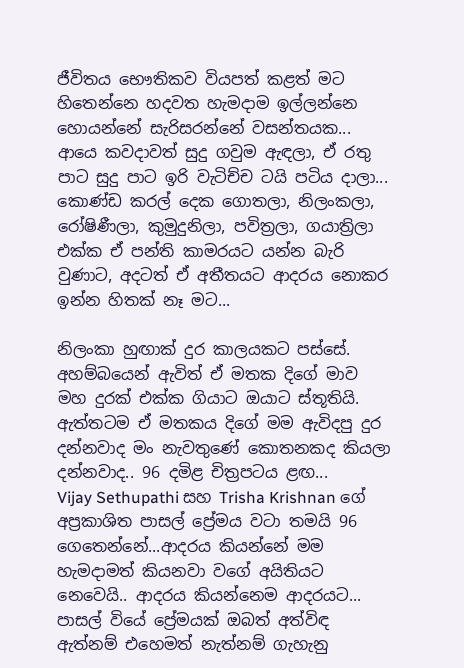ජීවිතය භෞතිකව වියපත් කළත් මට හිතෙන්නෙ හදවත හැමදාම ඉල්ලන්නෙ හොයන්නේ සැරිසරන්නේ වසන්තයක...
ආයෙ කවදාවත් සුදු ගවුම ඇඳලා, ඒ රතු පාට සුදු පාට ඉරි වැටිච්ච ටයි පටිය දාලා... කොණ්ඩ කරල් දෙක ගොතලා, නිලංකලා, රෝෂිණීලා, කුමුදුනිලා, පවිත්‍රලා, ගයාත්‍රිලා එක්ක ඒ පන්ති කාමරයට යන්න බැරි වුණාට, අදටත් ඒ අතීතයට ආදරය නොකර ඉන්න හිතක් නෑ මට...

නිලංකා හුඟාක් දුර කාලයකට පස්සේ. අහම්බයෙන් ඇවිත් ඒ මතක දිගේ මාව මහ දුරක් එක්ක ගියාට ඔයාට ස්තූතියි. ඇත්තටම ඒ මතකය දිගේ මම ඇවිදපු දුර දන්නවාද මං නැවතුණේ කොතනකද කියලා දන්නවාද.. 96 දමිළ චිත්‍රපටය ළඟ...
Vijay Sethupathi සහ Trisha Krishnan ගේ අප්‍රකාශිත පාසල් ප්‍රේමය වටා තමයි 96 ගෙතෙන්නේ...ආදරය කියන්නේ මම හැමදාමත් කියනවා වගේ අයිතියට නෙවෙයි.. ආදරය කියන්නෙම ආදරයට... පාසල් වියේ ප්‍රේමයක් ඔබත් අත්විඳ ඇත්නම් එහෙමත් නැත්නම් ගැහැනු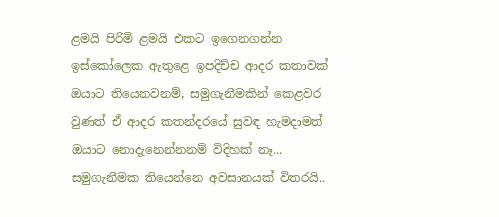ළමයි පිරිමි ළමයි එකට ඉගෙනගන්න ඉස්කෝලෙක ඇතුළෙ ඉපදිච්ච ආදර කතාවක් ඔයාට තියෙනවනම්, සමුගැනීමකින් කෙළවර වුණත් ඒ ආදර කතන්දරයේ සුවඳ හැමදාමත් ඔයාට නොදැනෙන්නනම් විදිහක් නෑ... සමුගැනීමක තියෙන්නෙ අවසානයක් විතරයි..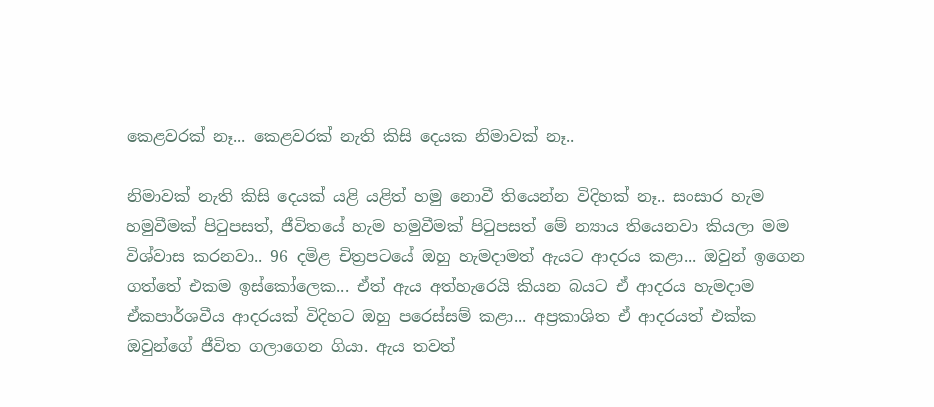කෙළවරක් නෑ... කෙළවරක් නැති කිසි දෙයක නිමාවක් නෑ..

නිමාවක් නැති කිසි දෙයක් යළි යළිත් හමු නොවී තියෙන්න විදිහක් නෑ.. සංසාර හැම හමුවීමක් පිටුපසත්, ජීවිතයේ හැම හමුවීමක් පිටුපසත් මේ න්‍යාය තියෙනවා කියලා මම විශ්වාස කරනවා.. 96 දමිළ චිත්‍රපටයේ ඔහු හැමදාමත් ඇයට ආදරය කළා... ඔවුන් ඉගෙන ගත්තේ එකම ඉස්කෝලෙක... ඒත් ඇය අත්හැරෙයි කියන බයට ඒ ආදරය හැමදාම ඒකපාර්ශවීය ආදරයක් විදිහට ඔහු පරෙස්සම් කළා... අප්‍රකාශිත ඒ ආදරයත් එක්ක ඔවුන්ගේ ජීවිත ගලාගෙන ගියා. ඇය තවත්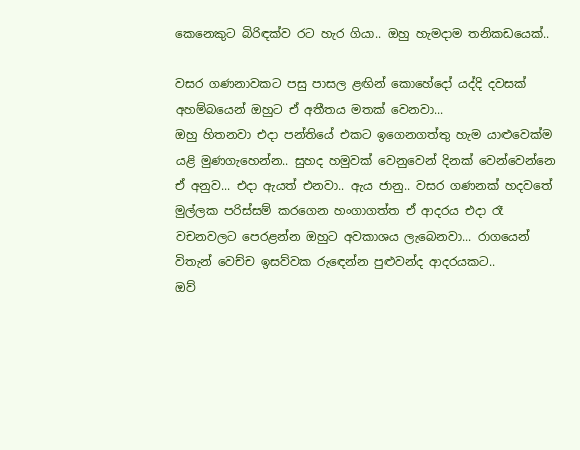කෙනෙකුට බිරිඳක්ව රට හැර ගියා.. ඔහු හැමදාම තනිකඩයෙක්..

වසර ගණනාවකට පසු පාසල ළඟින් කොහේදෝ යද්දි දවසක් අහම්බයෙන් ඔහුට ඒ අතීතය මතක් වෙනවා...
ඔහු හිතනවා එදා පන්තියේ එකට ඉගෙනගත්තු හැම යාළුවෙක්ම යළි මුණගැහෙන්න.. සුහද හමුවක් වෙනුවෙන් දිනක් වෙන්වෙන්නෙ ඒ අනුව... එදා ඇයත් එනවා.. ඇය ජානු.. වසර ගණනක් හදවතේ මුල්ලක පරිස්සම් කරගෙන හංගාගත්ත ඒ ආදරය එදා රෑ වචනවලට පෙරළන්න ඔහුට අවකාශය ලැබෙනවා... රාගයෙන් විතැන් වෙච්ච ඉසව්වක රුඳෙන්න පුළුවන්ද ආදරයකට..
ඔව්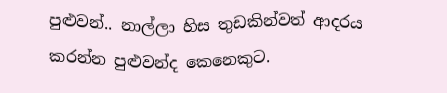පුළුවන්.. නාල්ලා හිස තුඩකින්වත් ආදරය කරන්න පුළුවන්ද කෙනෙකුට.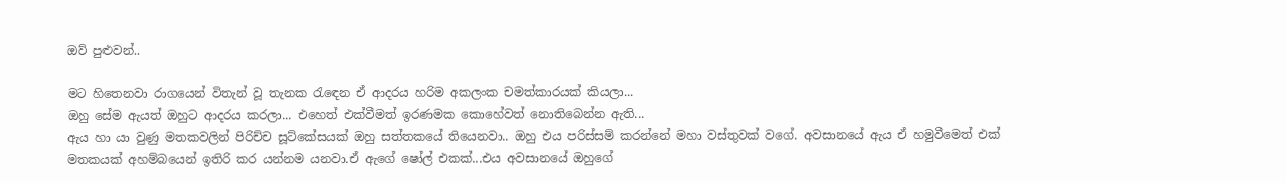ඔව් පුළුවන්..

මට හිතෙනවා රාගයෙන් විතැන් වූ තැනක රැඳෙන ඒ ආදරය හරිම අකලංක චමත්කාරයක් කියලා...
ඔහු සේම ඇයත් ඔහුට ආදරය කරලා... එහෙත් එක්වීමත් ඉරණමක කොහේවත් නොතිබෙන්න ඇති...
ඇය හා යා වුණු මතකවලින් පිරිච්ච සූට්කේසයක් ඔහු සත්තකයේ තියෙනවා.. ඔහු එය පරිස්සම් කරන්නේ මහා වස්තුවක් වගේ. අවසානයේ ඇය ඒ හමුවීමෙත් එක් මතකයක් අහම්බයෙන් ඉතිරි කර යන්නම යනවා.ඒ ඇගේ ෂෝල් එකක්...එය අවසානයේ ඔහුගේ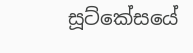සූට්කේසයේ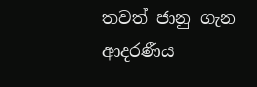තවත් ජානු ගැන ආදරණීය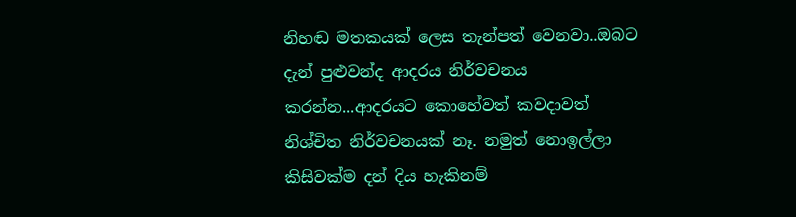නිහඬ මතකයක් ලෙස තැන්පත් වෙනවා..ඔබට දැන් පුළුවන්ද ආදරය නිර්වචනය කරන්න...ආදරයට කොහේවත් කවදාවත් නිශ්චිත නිර්වචනයක් නෑ. නමුත් නොඉල්ලා කිසිවක්ම දන් දිය හැකිනම්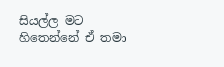සියල්ල මට හිතෙන්නේ ඒ තමා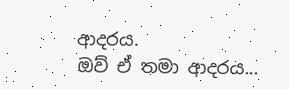ආදරය.
ඔව් ඒ තමා ආදරය...